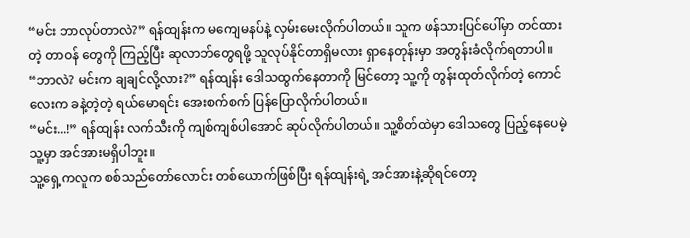“မင်း ဘာလုပ်တာလဲ?” ရန်ထျန်းက မကျေမနပ်နဲ့ လှမ်းမေးလိုက်ပါတယ်။ သူက ဖန်သားပြင်ပေါ်မှာ တင်ထားတဲ့ တာဝန် တွေကို ကြည့်ပြီး ဆုလာဘ်တွေရဖို့ သူလုပ်နိုင်တာရှိမလား ရှာနေတုန်းမှာ အတွန်းခံလိုက်ရတာပါ။
“ဘာလဲ? မင်းက ချချင်လို့လား?” ရန်ထျန်း ဒေါသထွက်နေတာကို မြင်တော့ သူ့ကို တွန်းထုတ်လိုက်တဲ့ ကောင်လေးက ခနဲ့တဲ့တဲ့ ရယ်မောရင်း အေးစက်စက် ပြန်ပြောလိုက်ပါတယ်။
“မင်း...!” ရန်ထျန်း လက်သီးကို ကျစ်ကျစ်ပါအောင် ဆုပ်လိုက်ပါတယ်။ သူ့စိတ်ထဲမှာ ဒေါသတွေ ပြည့်နေပေမဲ့ သူ့မှာ အင်အားမရှိပါဘူး။
သူ့ရှေ့ကလူက စစ်သည်တော်လောင်း တစ်ယောက်ဖြစ်ပြီး ရန်ထျန်းရဲ့ အင်အားနဲ့ဆိုရင်တော့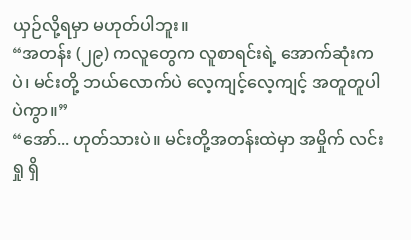ယှဉ်လို့ရမှာ မဟုတ်ပါဘူး။
“အတန်း (၂၉) ကလူတွေက လူစာရင်းရဲ့ အောက်ဆုံးကပဲ၊ မင်းတို့ ဘယ်လောက်ပဲ လေ့ကျင့်လေ့ကျင့် အတူတူပါပဲကွာ။”
“အော်... ဟုတ်သားပဲ။ မင်းတို့အတန်းထဲမှာ အမှိုက် လင်းရှု ရှိ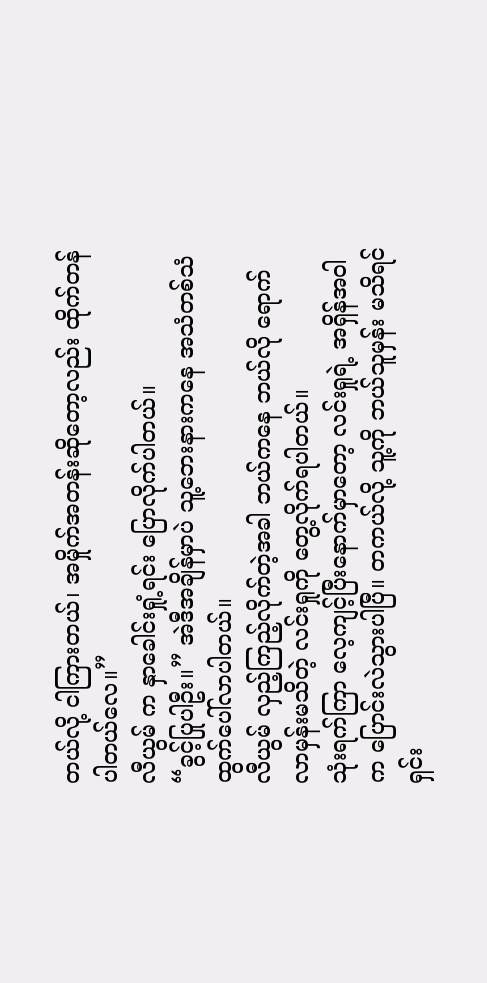တယ်လို့ ငါကြားတယ်၊ အမှိုက်အတန်းဆိုတော့လည်း ထိုက်တန်ပါတယ်လေ။”
လီယွမ် က နှာခေါင်းရှုံ့ရင်း ပြောလိုက်ပါတယ်။
“ခွင့်ပြုပါဦး။” အဲဒီအချိန်မှာပဲ သူ့ဘေးနားကနေ အသံတစ်သံ ထွက်ပေါ်လာပါတယ်။
လီယွမ် လှည့်ကြည့်လိုက်တဲ့အခါ ဘယ်ကနေ ဘယ်လို ရောက်လာမှန်းမသိတဲ့ လင်းရှုကို တွေ့လိုက်ရပါတယ်။
သုံးရက်ကြာ လေ့ကျင့်ပြီးနောက်မှာတော့ လင်းရှုရဲ့ အရှိန်အဝါက ပြောင်းလဲသွားပါပြီ။ တကယ်လို့ သူ့ကို ဘယ်သူမှန်း မသိရင် ရှင်း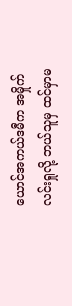ယောင်အကယ်ဒမီက အမှိုက်လင်းရှုလို့ ဘယ်သူမှ ထင်မှာမ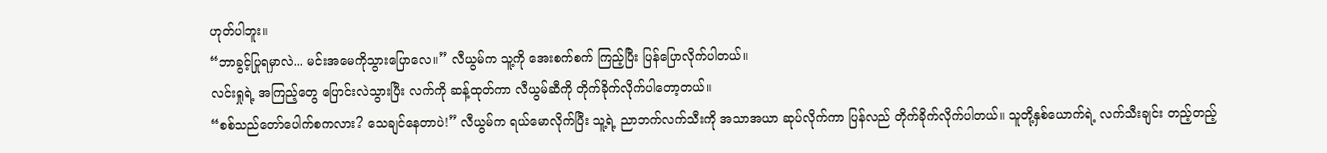ဟုတ်ပါဘူး။
“ဘာခွင့်ပြုရမှာလဲ... မင်းအမေကိုသွားပြောလေ။” လီယွမ်က သူ့ကို အေးစက်စက် ကြည့်ပြီး ပြန်ပြောလိုက်ပါတယ်။
လင်းရှုရဲ့ အကြည့်တွေ ပြောင်းလဲသွားပြီး လက်ကို ဆန့်ထုတ်ကာ လီယွမ်ဆီကို တိုက်ခိုက်လိုက်ပါတော့တယ်။
“စစ်သည်တော်ပေါက်စကလား? သေချင်နေတာပဲ!” လီယွမ်က ရယ်မောလိုက်ပြီး သူ့ရဲ့ ညာဘက်လက်သီးကို အသာအယာ ဆုပ်လိုက်ကာ ပြန်လည် တိုက်ခိုက်လိုက်ပါတယ်။ သူတို့နှစ်ယောက်ရဲ့ လက်သီးချင်း တည့်တည့်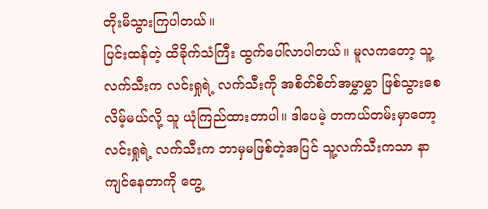တိုးမိသွားကြပါတယ်။
ပြင်းထန်တဲ့ ထိခိုက်သံကြီး ထွက်ပေါ်လာပါတယ်။ မူလကတော့ သူ့လက်သီးက လင်းရှုရဲ့ လက်သီးကို အစိတ်စိတ်အမွှာမွှာ ဖြစ်သွားစေလိမ့်မယ်လို့ သူ ယုံကြည်ထားတာပါ။ ဒါပေမဲ့ တကယ်တမ်းမှာတော့ လင်းရှုရဲ့ လက်သီးက ဘာမှမဖြစ်တဲ့အပြင် သူ့လက်သီးကသာ နာကျင်နေတာကို တွေ့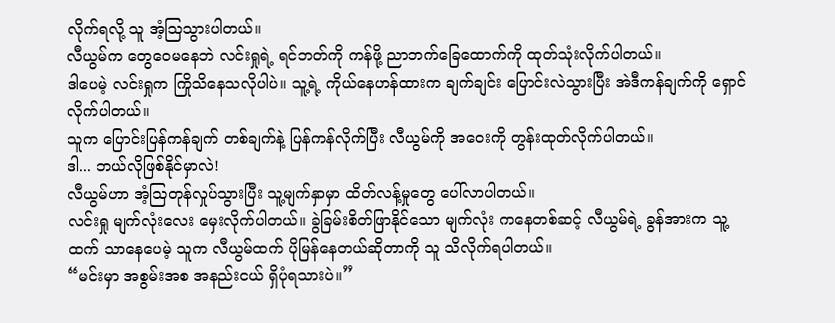လိုက်ရလို့ သူ အံ့သြသွားပါတယ်။
လီယွမ်က တွေဝေမနေဘဲ လင်းရှုရဲ့ ရင်ဘတ်ကို ကန်ဖို့ ညာဘက်ခြေထောက်ကို ထုတ်သုံးလိုက်ပါတယ်။
ဒါပေမဲ့ လင်းရှုက ကြိုသိနေသလိုပါပဲ။ သူ့ရဲ့ ကိုယ်နေဟန်ထားက ချက်ချင်း ပြောင်းလဲသွားပြီး အဲဒီကန်ချက်ကို ရှောင်လိုက်ပါတယ်။
သူက ပြောင်းပြန်ကန်ချက် တစ်ချက်နဲ့ ပြန်ကန်လိုက်ပြီး လီယွမ်ကို အဝေးကို တွန်းထုတ်လိုက်ပါတယ်။
ဒါ... ဘယ်လိုဖြစ်နိုင်မှာလဲ!
လီယွမ်ဟာ အံ့သြတုန်လှုပ်သွားပြီး သူ့မျက်နှာမှာ ထိတ်လန့်မှုတွေ ပေါ်လာပါတယ်။
လင်းရှု မျက်လုံးလေး မှေးလိုက်ပါတယ်။ ခွဲခြမ်းစိတ်ဖြာနိုင်သော မျက်လုံး ကနေတစ်ဆင့် လီယွမ်ရဲ့ ခွန်အားက သူ့ထက် သာနေပေမဲ့ သူက လီယွမ်ထက် ပိုမြန်နေတယ်ဆိုတာကို သူ သိလိုက်ရပါတယ်။
“မင်းမှာ အစွမ်းအစ အနည်းငယ် ရှိပုံရသားပဲ။”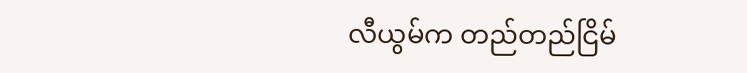လီယွမ်က တည်တည်ငြိမ်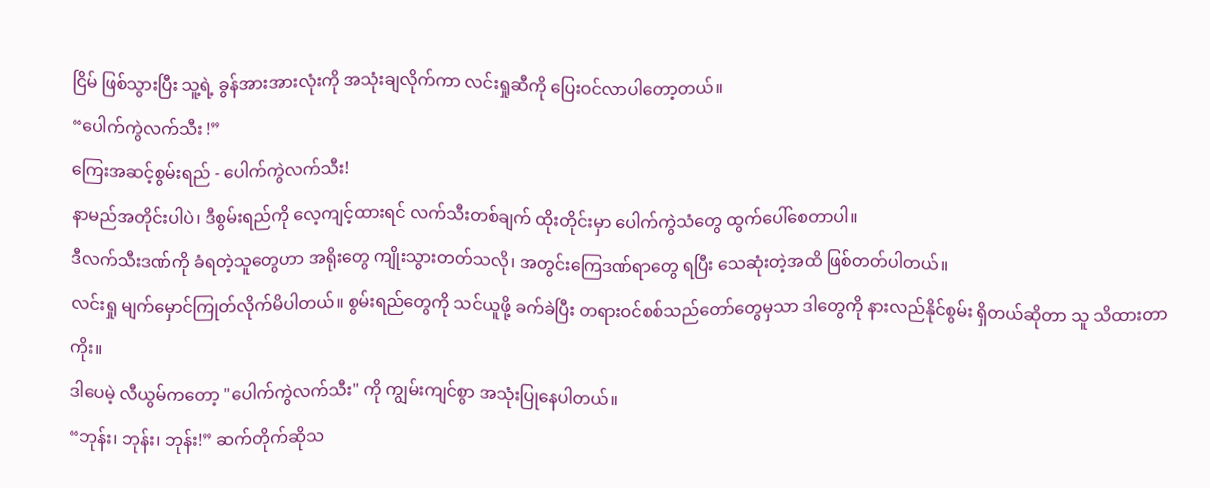ငြိမ် ဖြစ်သွားပြီး သူ့ရဲ့ ခွန်အားအားလုံးကို အသုံးချလိုက်ကာ လင်းရှုဆီကို ပြေးဝင်လာပါတော့တယ်။
“ပေါက်ကွဲလက်သီး !”
ကြေးအဆင့်စွမ်းရည် - ပေါက်ကွဲလက်သီး!
နာမည်အတိုင်းပါပဲ၊ ဒီစွမ်းရည်ကို လေ့ကျင့်ထားရင် လက်သီးတစ်ချက် ထိုးတိုင်းမှာ ပေါက်ကွဲသံတွေ ထွက်ပေါ်စေတာပါ။
ဒီလက်သီးဒဏ်ကို ခံရတဲ့သူတွေဟာ အရိုးတွေ ကျိုးသွားတတ်သလို၊ အတွင်းကြေဒဏ်ရာတွေ ရပြီး သေဆုံးတဲ့အထိ ဖြစ်တတ်ပါတယ်။
လင်းရှု မျက်မှောင်ကြုတ်လိုက်မိပါတယ်။ စွမ်းရည်တွေကို သင်ယူဖို့ ခက်ခဲပြီး တရားဝင်စစ်သည်တော်တွေမှသာ ဒါတွေကို နားလည်နိုင်စွမ်း ရှိတယ်ဆိုတာ သူ သိထားတာကိုး။
ဒါပေမဲ့ လီယွမ်ကတော့ "ပေါက်ကွဲလက်သီး" ကို ကျွမ်းကျင်စွာ အသုံးပြုနေပါတယ်။
“ဘုန်း၊ ဘုန်း၊ ဘုန်း!” ဆက်တိုက်ဆိုသ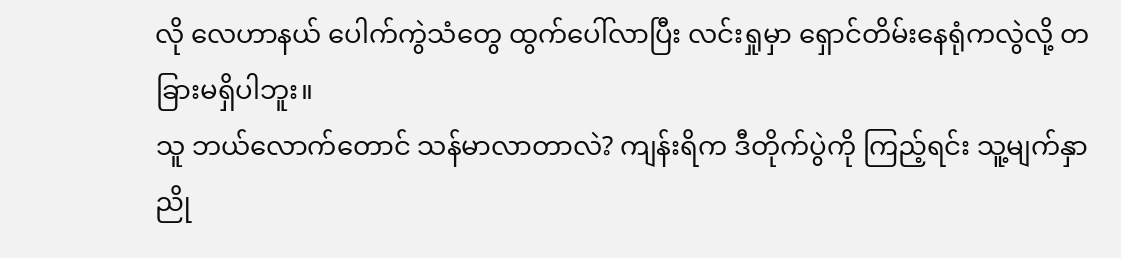လို လေဟာနယ် ပေါက်ကွဲသံတွေ ထွက်ပေါ်လာပြီး လင်းရှုမှာ ရှောင်တိမ်းနေရုံကလွဲလို့ တခြားမရှိပါဘူး။
သူ ဘယ်လောက်တောင် သန်မာလာတာလဲ? ကျန်းရိက ဒီတိုက်ပွဲကို ကြည့်ရင်း သူ့မျက်နှာ ညို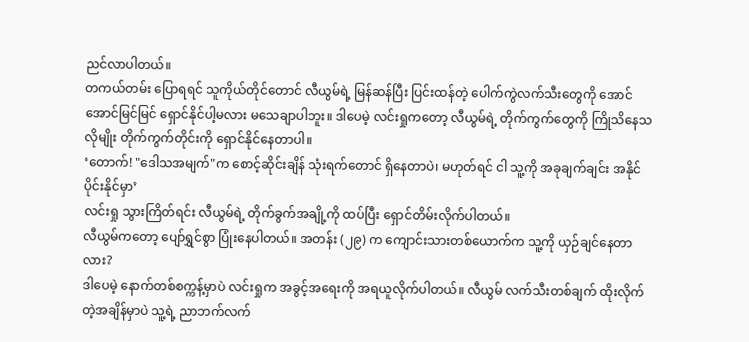ညင်လာပါတယ်။
တကယ်တမ်း ပြောရရင် သူကိုယ်တိုင်တောင် လီယွမ်ရဲ့ မြန်ဆန်ပြီး ပြင်းထန်တဲ့ ပေါက်ကွဲလက်သီးတွေကို အောင်အောင်မြင်မြင် ရှောင်နိုင်ပါ့မလား မသေချာပါဘူး။ ဒါပေမဲ့ လင်းရှုကတော့ လီယွမ်ရဲ့ တိုက်ကွက်တွေကို ကြိုသိနေသလိုမျိုး တိုက်ကွက်တိုင်းကို ရှောင်နိုင်နေတာပါ။
‘တောက်! "ဒေါသအမျက်"က စောင့်ဆိုင်းချိန် သုံးရက်တောင် ရှိနေတာပဲ၊ မဟုတ်ရင် ငါ သူ့ကို အခုချက်ချင်း အနိုင်ပိုင်းနိုင်မှာ’
လင်းရှု သွားကြိတ်ရင်း လီယွမ်ရဲ့ တိုက်ခွက်အချို့ကို ထပ်ပြီး ရှောင်တိမ်းလိုက်ပါတယ်။
လီယွမ်ကတော့ ပျော်ရွှင်စွာ ပြုံးနေပါတယ်။ အတန်း (၂၉) က ကျောင်းသားတစ်ယောက်က သူ့ကို ယှဉ်ချင်နေတာလား?
ဒါပေမဲ့ နောက်တစ်စက္ကန့်မှာပဲ လင်းရှုက အခွင့်အရေးကို အရယူလိုက်ပါတယ်။ လီယွမ် လက်သီးတစ်ချက် ထိုးလိုက်တဲ့အချိန်မှာပဲ သူ့ရဲ့ ညာဘက်လက်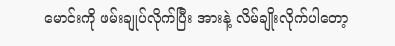မောင်းကို ဖမ်းချုပ်လိုက်ပြီး အားနဲ့ လိမ်ချိုးလိုက်ပါတော့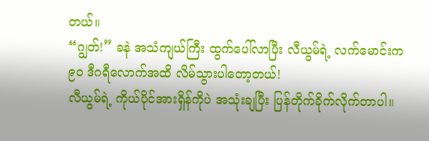တယ်။
“ဂျွတ်!” ခနဲ အသံကျယ်ကြီး ထွက်ပေါ်လာပြီး လီယွမ်ရဲ့ လက်မောင်းက ၉၀ ဒီဂရီလောက်အထိ လိမ်သွားပါတော့တယ်!
လီယွမ်ရဲ့ ကိုယ်ပိုင်အားရှိန်ကိုပဲ အသုံးချပြီး ပြန်တိုက်ခိုက်လိုက်တာပါ။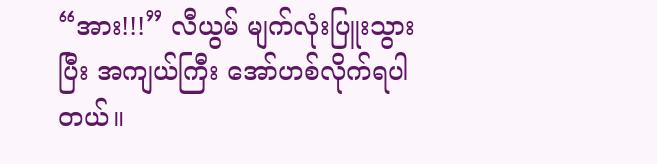“အား!!!” လီယွမ် မျက်လုံးပြူးသွားပြီး အကျယ်ကြီး အော်ဟစ်လိုက်ရပါတယ်။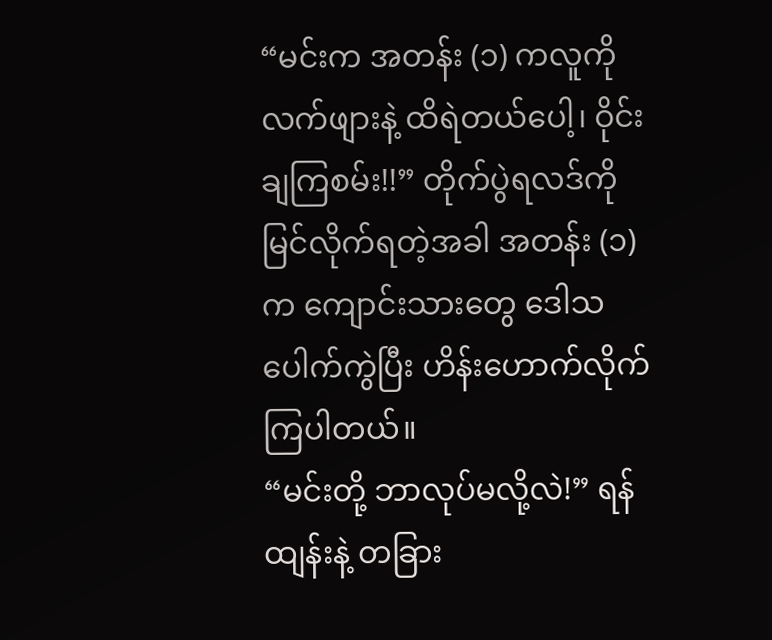“မင်းက အတန်း (၁) ကလူကို လက်ဖျားနဲ့ ထိရဲတယ်ပေါ့၊ ဝိုင်းချကြစမ်း!!” တိုက်ပွဲရလဒ်ကို မြင်လိုက်ရတဲ့အခါ အတန်း (၁) က ကျောင်းသားတွေ ဒေါသပေါက်ကွဲပြီး ဟိန်းဟောက်လိုက်ကြပါတယ်။
“မင်းတို့ ဘာလုပ်မလို့လဲ!” ရန်ထျန်းနဲ့ တခြား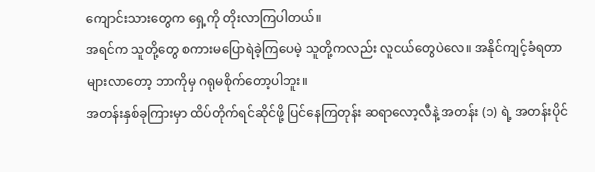ကျောင်းသားတွေက ရှေ့ကို တိုးလာကြပါတယ်။
အရင်က သူတို့တွေ စကားမပြောရဲခဲ့ကြပေမဲ့ သူတို့ကလည်း လူငယ်တွေပဲလေ။ အနိုင်ကျင့်ခံရတာ များလာတော့ ဘာကိုမှ ဂရုမစိုက်တော့ပါဘူး။
အတန်းနှစ်ခုကြားမှာ ထိပ်တိုက်ရင်ဆိုင်ဖို့ ပြင်နေကြတုန်း ဆရာလော့လီနဲ့ အတန်း (၁) ရဲ့ အတန်းပိုင်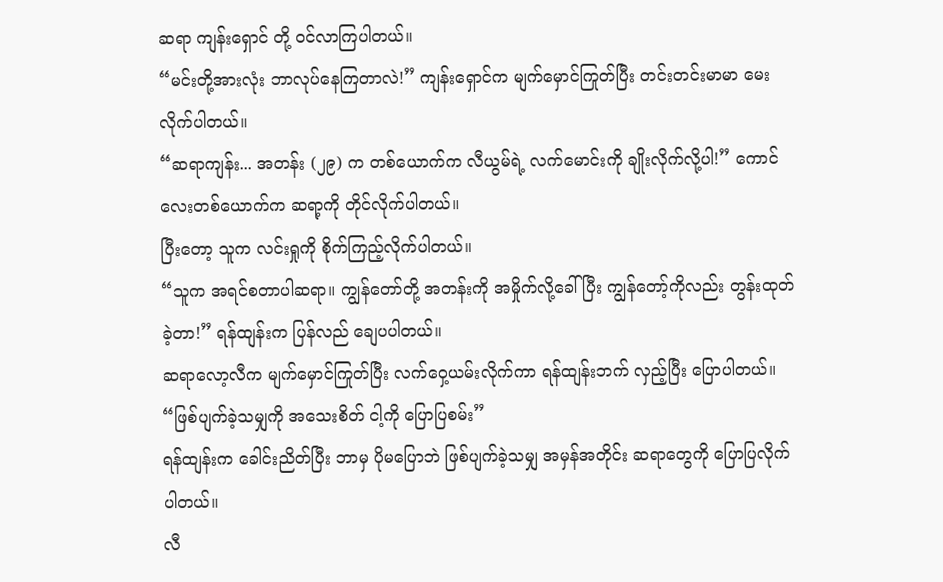ဆရာ ကျန်းရှောင် တို့ ဝင်လာကြပါတယ်။
“မင်းတို့အားလုံး ဘာလုပ်နေကြတာလဲ!” ကျန်းရှောင်က မျက်မှောင်ကြုတ်ပြီး တင်းတင်းမာမာ မေးလိုက်ပါတယ်။
“ဆရာကျန်း... အတန်း (၂၉) က တစ်ယောက်က လီယွမ်ရဲ့ လက်မောင်းကို ချိုးလိုက်လို့ပါ!” ကောင်လေးတစ်ယောက်က ဆရာ့ကို တိုင်လိုက်ပါတယ်။
ပြီးတော့ သူက လင်းရှုကို စိုက်ကြည့်လိုက်ပါတယ်။
“သူက အရင်စတာပါဆရာ။ ကျွန်တော်တို့ အတန်းကို အမှိုက်လို့ခေါ်ပြီး ကျွန်တော့်ကိုလည်း တွန်းထုတ်ခဲ့တာ!” ရန်ထျန်းက ပြန်လည် ချေပပါတယ်။
ဆရာလော့လီက မျက်မှောင်ကြုတ်ပြီး လက်ဝှေ့ယမ်းလိုက်ကာ ရန်ထျန်းဘက် လှည့်ပြီး ပြောပါတယ်။ “ဖြစ်ပျက်ခဲ့သမျှကို အသေးစိတ် ငါ့ကို ပြောပြစမ်း”
ရန်ထျန်းက ခေါင်းညိတ်ပြီး ဘာမှ ပိုမပြောဘဲ ဖြစ်ပျက်ခဲ့သမျှ အမှန်အတိုင်း ဆရာတွေကို ပြောပြလိုက်ပါတယ်။
လီ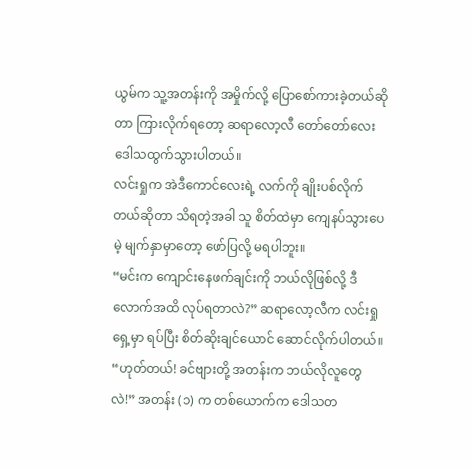ယွမ်က သူ့အတန်းကို အမှိုက်လို့ ပြောစော်ကားခဲ့တယ်ဆိုတာ ကြားလိုက်ရတော့ ဆရာလော့လီ တော်တော်လေး ဒေါသထွက်သွားပါတယ်။
လင်းရှုက အဲဒီကောင်လေးရဲ့ လက်ကို ချိုးပစ်လိုက်တယ်ဆိုတာ သိရတဲ့အခါ သူ စိတ်ထဲမှာ ကျေနပ်သွားပေမဲ့ မျက်နှာမှာတော့ ဖော်ပြလို့ မရပါဘူး။
“မင်းက ကျောင်းနေဖက်ချင်းကို ဘယ်လိုဖြစ်လို့ ဒီလောက်အထိ လုပ်ရတာလဲ?” ဆရာလော့လီက လင်းရှုရှေ့မှာ ရပ်ပြီး စိတ်ဆိုးချင်ယောင် ဆောင်လိုက်ပါတယ်။
“ဟုတ်တယ်! ခင်ဗျားတို့ အတန်းက ဘယ်လိုလူတွေလဲ!” အတန်း (၁) က တစ်ယောက်က ဒေါသတ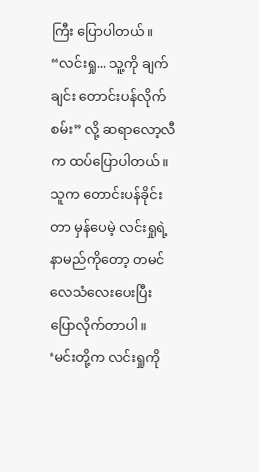ကြီး ပြောပါတယ်။
“လင်းရှု... သူ့ကို ချက်ချင်း တောင်းပန်လိုက်စမ်း” လို့ ဆရာလော့လီက ထပ်ပြောပါတယ်။ သူက တောင်းပန်ခိုင်းတာ မှန်ပေမဲ့ လင်းရှုရဲ့ နာမည်ကိုတော့ တမင် လေသံလေးပေးပြီး ပြောလိုက်တာပါ။
‘မင်းတို့က လင်းရှုကို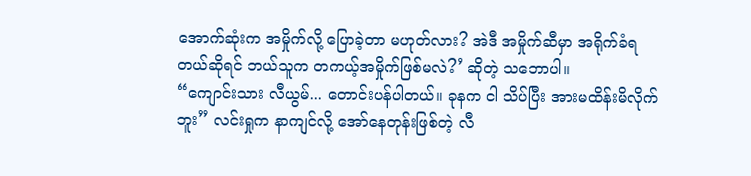အောက်ဆုံးက အမှိုက်လို့ ပြောခဲ့တာ မဟုတ်လား? အဲဒီ အမှိုက်ဆီမှာ အရိုက်ခံရတယ်ဆိုရင် ဘယ်သူက တကယ့်အမှိုက်ဖြစ်မလဲ?’ ဆိုတဲ့ သဘောပါ။
“ကျောင်းသား လီယွမ်... တောင်းပန်ပါတယ်။ ခုနက ငါ သိပ်ပြီး အားမထိန်းမိလိုက်ဘူး” လင်းရှုက နာကျင်လို့ အော်နေတုန်းဖြစ်တဲ့ လီ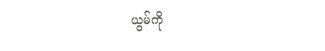ယွမ်ကို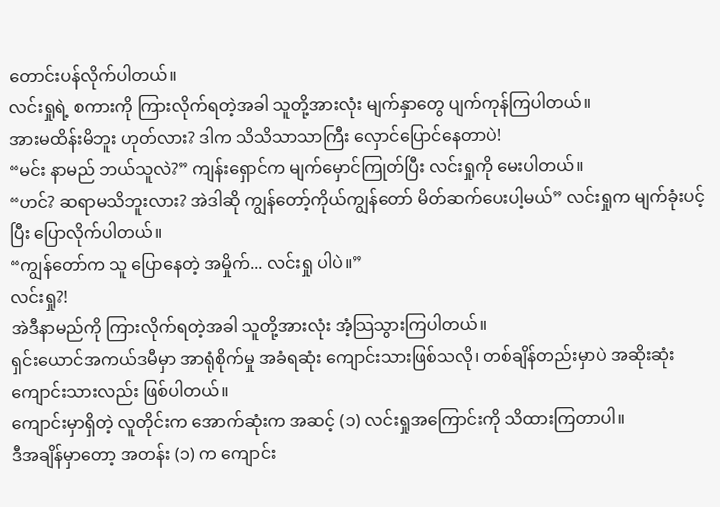တောင်းပန်လိုက်ပါတယ်။
လင်းရှုရဲ့ စကားကို ကြားလိုက်ရတဲ့အခါ သူတို့အားလုံး မျက်နှာတွေ ပျက်ကုန်ကြပါတယ်။
အားမထိန်းမိဘူး ဟုတ်လား? ဒါက သိသိသာသာကြီး လှောင်ပြောင်နေတာပဲ!
“မင်း နာမည် ဘယ်သူလဲ?” ကျန်းရှောင်က မျက်မှောင်ကြုတ်ပြီး လင်းရှုကို မေးပါတယ်။
“ဟင်? ဆရာမသိဘူးလား? အဲဒါဆို ကျွန်တော့်ကိုယ်ကျွန်တော် မိတ်ဆက်ပေးပါ့မယ်” လင်းရှုက မျက်ခုံးပင့်ပြီး ပြောလိုက်ပါတယ်။
“ကျွန်တော်က သူ ပြောနေတဲ့ အမှိုက်... လင်းရှု ပါပဲ။”
လင်းရှု?!
အဲဒီနာမည်ကို ကြားလိုက်ရတဲ့အခါ သူတို့အားလုံး အံ့သြသွားကြပါတယ်။
ရှင်းယောင်အကယ်ဒမီမှာ အာရုံစိုက်မှု အခံရဆုံး ကျောင်းသားဖြစ်သလို၊ တစ်ချိန်တည်းမှာပဲ အဆိုးဆုံးကျောင်းသားလည်း ဖြစ်ပါတယ်။
ကျောင်းမှာရှိတဲ့ လူတိုင်းက အောက်ဆုံးက အဆင့် (၁) လင်းရှုအကြောင်းကို သိထားကြတာပါ။
ဒီအချိန်မှာတော့ အတန်း (၁) က ကျောင်း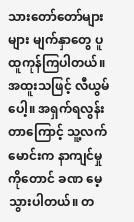သားတော်တော်များများ မျက်နှာတွေ ပူထူကုန်ကြပါတယ်။ အထူးသဖြင့် လီယွမ်ပေါ့။ အရှက်ရလွန်းတာကြောင့် သူ့လက်မောင်းက နာကျင်မှုကိုတောင် ခဏ မေ့သွားပါတယ်။ တ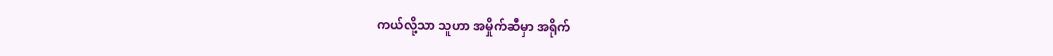ကယ်လို့သာ သူဟာ အမှိုက်ဆီမှာ အရိုက်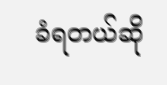ခံရတယ်ဆို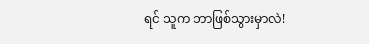ရင် သူက ဘာဖြစ်သွားမှာလဲ!